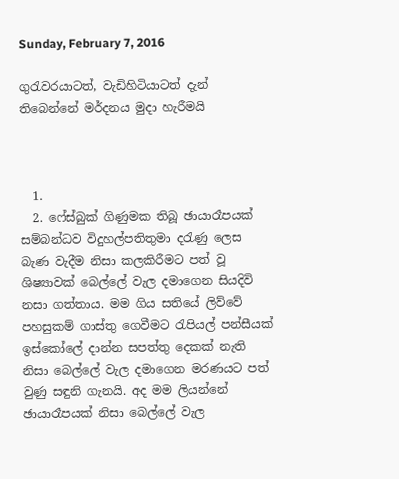Sunday, February 7, 2016

ගුරැවරයාටත්, වැඩිහිටියාටත් දැන් තිබෙන්නේ මර්දනය මුදා හැරීමයි



  1.
  2. ෆේස්බුක් ගිණුමක තිබූ ඡායාරෑපයක් සම්බන්ධව විදුහල්පතිතුමා දරැණු ලෙස බැණ වැදීම නිසා කලකිරීමට පත් වූ ශිෂ්‍යාවක් බෙල්ලේ වැල දමාගෙන සියදිවි නසා ගත්තාය. මම ගිය සතියේ ලිව්වේ පහසුකම් ගාස්තු ගෙවීමට රැපියල් පන්සීයක් ඉස්කෝලේ දාන්න සපත්තු දෙකක් නැති නිසා බෙල්ලේ වැල දමාගෙන මරණයට පත් වුණු සඳුනි ගැනයි. අද මම ලියන්නේ ඡායාරෑපයක් නිසා බෙල්ලේ වැල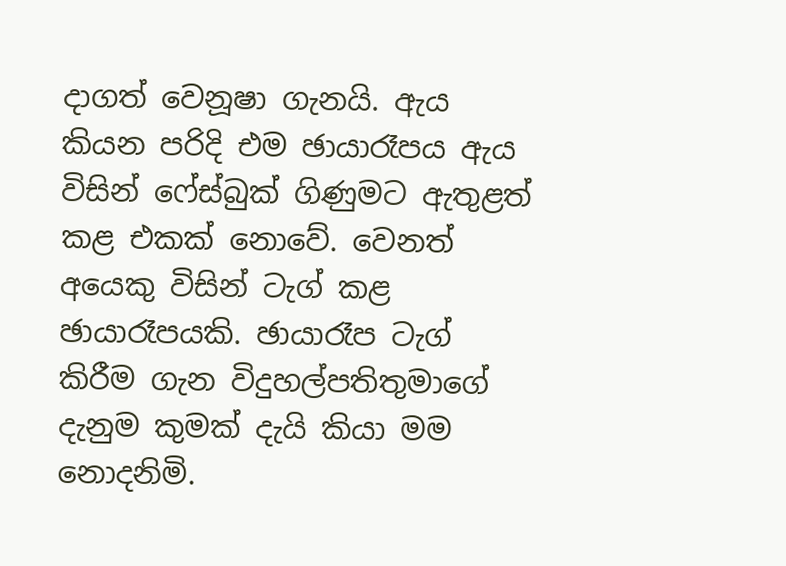දාගත් වෙනූෂා ගැනයි. ඇය කියන පරිදි එම ඡායාරෑපය ඇය විසින් ෆේස්බුක් ගිණුමට ඇතුළත් කළ එකක් නොවේ. වෙනත් අයෙකු විසින් ටැග් කළ  ඡායාරෑපයකි. ඡායාරෑප ටැග් කිරීම ගැන විදුහල්පතිතුමාගේ දැනුම කුමක් දැයි කියා මම නොදනිමි.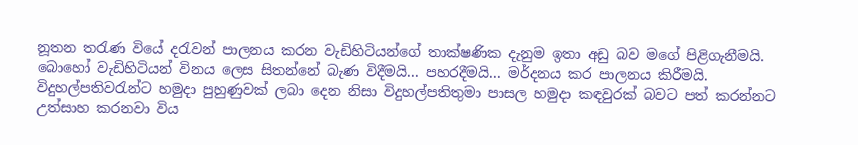නූතන තරැණ වියේ දරැවන් පාලනය කරන වැඩිහිටියන්ගේ තාක්ෂණික දැනුම ඉතා අඩු බව මගේ පිළිගැනීමයි. බොහෝ වැඩිහිටියන් විනය ලෙස සිතන්නේ බැණ විදීමයි... පහරදීමයි... මර්දනය කර පාලනය කිරීමයි. විදුහල්පතිවරැන්ට හමුදා පුහුණුවක් ලබා දෙන නිසා විදුහල්පතිතුමා පාසල හමුදා කඳවුරක් බවට පත් කරන්නට උත්සාහ කරනවා විය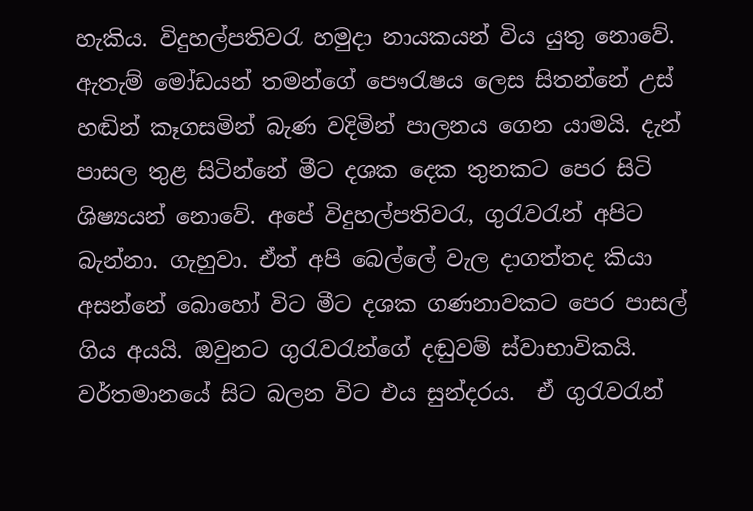හැකිය. විදුහල්පතිවරැ හමුදා නායකයන් විය යුතු නොවේ. ඇතැම් මෝඩයන් තමන්ගේ පෞරැෂය ලෙස සිතන්නේ උස් හඬින් කෑගසමින් බැණ වදිමින් පාලනය ගෙන යාමයි. දැන් පාසල තුළ සිටින්නේ මීට දශක දෙක තුනකට පෙර සිටි ශිෂ්‍යයන් නොවේ. අපේ විදුහල්පතිවරැ, ගුරැවරැන් අපිට බැන්නා. ගැහුවා. ඒත් අපි බෙල්ලේ වැල දාගත්තද කියා අසන්නේ බොහෝ විට මීට දශක ගණනාවකට පෙර පාසල් ගිය අයයි. ඔවුනට ගුරැවරැන්ගේ දඬුවම් ස්වාභාවිකයි. වර්තමානයේ සිට බලන විට එය සුන්දරය.  ඒ ගුරැවරැන්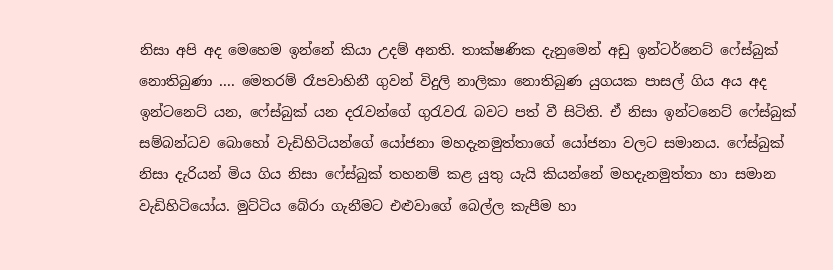නිසා අපි අද මෙහෙම ඉන්නේ කියා උදම් අනති. තාක්ෂණික දැනුමෙන් අඩු ඉන්ටර්නෙට් ෆේස්බුක් නොතිබුණා .... මෙතරම් රෑපවාහිනී ගුවන් විදුලි නාලිකා නොතිබුණ යුගයක පාසල් ගිය අය අද ඉන්ටනෙට් යන, ෆේස්බුක් යන දරැවන්ගේ ගුරැවරැ බවට පත් වී සිටිති. ඒ නිසා ඉන්ටනෙට් ෆේස්බුක් සම්බන්ධව බොහෝ වැඩිහිටියන්ගේ යෝජනා මහදැනමුත්තාගේ යෝජනා වලට සමානය. ෆේස්බුක් නිසා දැරියන් මිය ගිය නිසා ෆේස්බුක් තහනම් කළ යුතු යැයි කියන්නේ මහදැනමුත්තා හා සමාන වැඩිහිටියෝය. මුට්ටිය බේරා ගැනීමට එළුවාගේ බෙල්ල කැපීම හා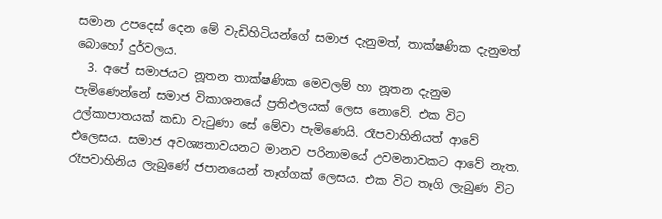සමාන උපදෙස් දෙන මේ වැඩිහිටියන්ගේ සමාජ දැනුමත්, තාක්ෂණික දැනුමත් බොහෝ දුර්වලය.
  3. අපේ සමාජයට නූතන තාක්ෂණික මෙවලම් හා නූතන දැනුම පැමිණෙන්නේ සමාජ විකාශනයේ ප්‍රතිඵලයක් ලෙස නොවේ. එක විට උල්කාපාතයක් කඩා වැටුණා සේ මේවා පැමිණෙයි. රෑපවාහිනියත් ආවේ එලෙසය. සමාජ අවශ්‍යතාවයනට මානව පරිනාමයේ උවමනාවකට ආවේ නැත. රෑපවාහිනිය ලැබුණේ ජපානයෙන් තෑග්ගක් ලෙසය. එක විට තෑගි ලැබුණ විට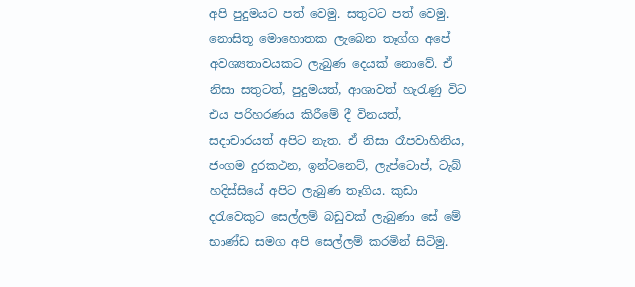අපි පුදුමයට පත් වෙමු. සතුටට පත් වෙමු. නොසිතූ මොහොතක ලැබෙන තෑග්ග අපේ අවශ්‍යතාවයකට ලැබුණ දෙයක් නොවේ. ඒ නිසා සතුටත්, පුදුමයත්, ආශාවත් හැරැණු විට එය පරිහරණය කිරීමේ දී විනයත්, සදාචාරයත් අපිට නැත. ඒ නිසා රෑපවාහිනිය, ජංගම දුරකථන, ඉන්ටනෙට්, ලැප්ටොප්, ටැබ් හදිස්සියේ අපිට ලැබුණ තෑගිය. කුඩා දරැවෙකුට සෙල්ලම් බඩුවක් ලැබුණා සේ මේ භාණ්ඩ සමග අපි සෙල්ලම් කරමින් සිටිමු.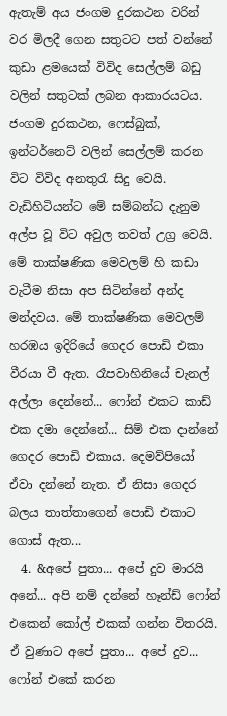ඇතැම් අය ජංගම දුරකථන වරින් වර මිලදී ගෙන සතුටට පත් වන්නේ කුඩා ළමයෙක් විවිද සෙල්ලම් බඩු වලින් සතුටක් ලබන ආකාරයටය. ජංගම දුරකථන, ෆෙස්බුක්, ඉන්ටර්නෙට් වලින් සෙල්ලම් කරන විට විවිද අනතුරැ සිදු වෙයි. වැඩිහිටියන්ට මේ සම්බන්ධ දැනුම අල්ප වූ විට අවුල තවත් උග්‍ර වෙයි. මේ තාක්ෂණික මෙවලම් හි කඩා වැටීම නිසා අප සිටින්නේ අන්ද මන්දවය. මේ තාක්ෂණික මෙවලම් හරඹය ඉදිරියේ ගෙදර පොඩි එකා වීරයා වී ඇත. රෑපවාහිනියේ චැනල් අල්ලා දෙන්නේ... ෆෝන් එකට කාඩ් එක දමා දෙන්නේ... සිම් එක දාන්නේ ගෙදර පොඩි එකාය. දෙමව්පියෝ ඒවා දන්නේ නැත. ඒ නිසා ගෙදර බලය තාත්තාගෙන් පොඩි එකාට ගොස් ඇත...
  4. &අපේ පුතා... අපේ දුව මාරයි අනේ... අපි නම් දන්නේ හෑන්ඩ් ෆෝන් එකෙන් කෝල් එකක් ගන්න විතරයි. ඒ වුණාට අපේ පුතා... අපේ දුව... ෆෝන් එකේ කරන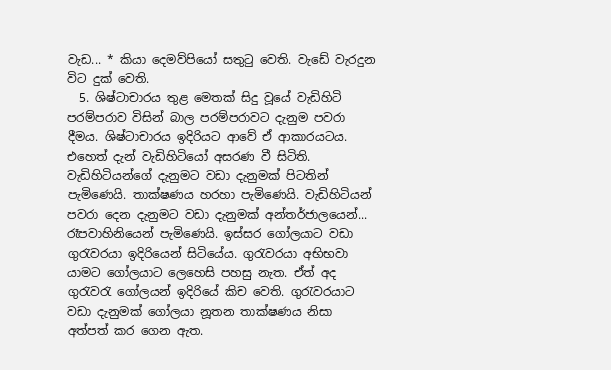වැඩ... * කියා දෙමව්පියෝ සතුටු වෙති. වැඩේ වැරදුන විට දුක් වෙති.
  5. ශිෂ්ටාචාරය තුළ මෙතක් සිදු වූයේ වැඩිහිටි පරම්පරාව විසින් බාල පරම්පරාවට දැනුම පවරා දීමය. ශිෂ්ටාචාරය ඉදිරියට ආවේ ඒ ආකාරයටය. එහෙත් දැන් වැඩිහිටියෝ අසරණ වී සිටිති. වැඩිහිටියන්ගේ දැනුමට වඩා දැනුමක් පිටතින් පැමිණෙයි. තාක්ෂණය හරහා පැමිණෙයි. වැඩිහිටියන් පවරා දෙන දැනුමට වඩා දැනුමක් අන්තර්ජාලයෙන්... රෑපවාහිනියෙන් පැමිණෙයි. ඉස්සර ගෝලයාට වඩා ගුරැවරයා ඉදිරියෙන් සිටියේය. ගුරැවරයා අභිභවා යාමට ගෝලයාට ලෙහෙසි පහසු නැත. ඒත් අද ගුරැවරැ ගෝලයන් ඉදිරියේ කිච වෙති. ගුරැවරයාට වඩා දැනුමක් ගෝලයා නූතන තාක්ෂණය නිසා අත්පත් කර ගෙන ඇත.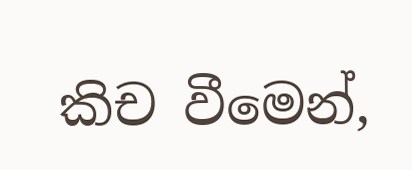කිච වීමෙන්,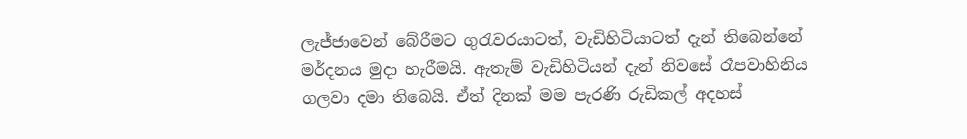ලැජ්ජාවෙන් බේරීමට ගුරැවරයාටත්, වැඩිහිටියාටත් දැන් තිබෙන්නේ මර්දනය මුදා හැරීමයි. ඇතැම් වැඩිහිටියන් දැන් නිවසේ රෑපවාහිනිය ගලවා දමා තිබෙයි. ඒත් දිනක් මම පැරණි රුඩිකල් අදහස්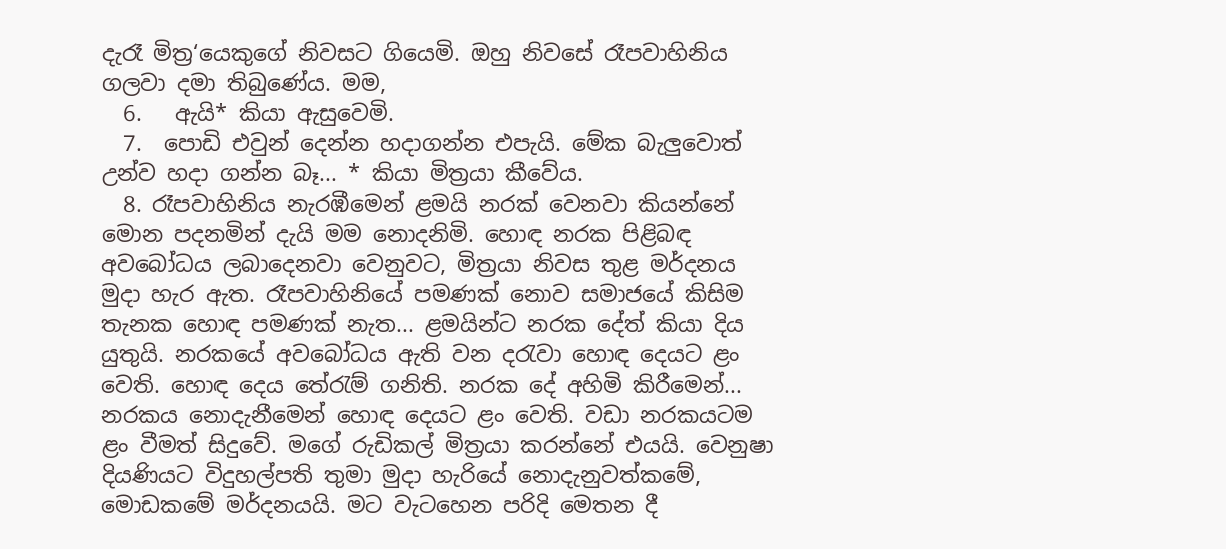දැරෑ මිත්‍ර‘යෙකුගේ නිවසට ගියෙමි. ඔහු නිවසේ රෑපවාහිනිය ගලවා දමා තිබුණේය. මම,
  6.   ඇයි* කියා ඇසුවෙමි.
  7.  පොඩි එවුන් දෙන්න හදාගන්න එපැයි. මේක බැලුවොත් උන්ව හදා ගන්න බෑ... * කියා මිත්‍රයා කීවේය.
  8. රෑපවාහිනිය නැරඹීමෙන් ළමයි නරක් වෙනවා කියන්නේ මොන පදනමින් දැයි මම නොදනිමි. හොඳ නරක පිළිබඳ අවබෝධය ලබාදෙනවා වෙනුවට, මිත්‍රයා නිවස තුළ මර්දනය මුදා හැර ඇත. රෑපවාහිනියේ පමණක් නොව සමාජයේ කිසිම තැනක හොඳ පමණක් නැත... ළමයින්ට නරක දේත් කියා දිය යුතුයි. නරකයේ අවබෝධය ඇති වන දරැවා හොඳ දෙයට ළං වෙති. හොඳ දෙය තේරැම් ගනිති. නරක දේ අහිමි කිරීමෙන්... නරකය නොදැනීමෙන් හොඳ දෙයට ළං වෙති. වඩා නරකයටම ළං වීමත් සිදුවේ. මගේ රුඩිකල් මිත්‍රයා කරන්නේ එයයි. වෙනුෂා දියණියට විදුහල්පති තුමා මුදා හැරියේ නොදැනුවත්කමේ, මොඩකමේ මර්දනයයි. මට වැටහෙන පරිදි මෙතන දී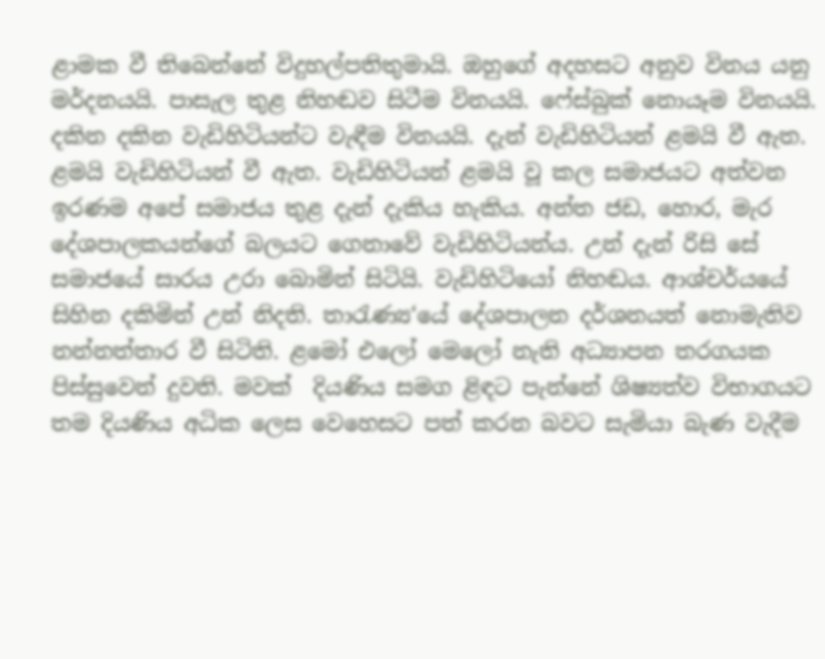ළාමක වී තිබෙන්නේ විදුහල්පතිතුමායි. ඔහුගේ අදහසට අනුව විනය යනු මර්දනයයි. පාසැල තුළ නිහඬව සිටීම විනයයි. ෆේස්බුක් නොයෑම විනයයි. දකින දකින වැඩිහිටියන්ට වැඳීම විනයයි. දැන් වැඩිහිටියන් ළමයි වී ඇත. ළමයි වැඩිහිටියන් වී ඇත. වැඩිහිටියන් ළමයි වූ කල සමාජයට අත්වන ඉරණම අපේ සමාජය තුළ දැන් දැකිය හැකිය. අන්ත ජඩ, හොර, මැර දේශපාලකයන්ගේ බලයට ගෙනාවේ වැඩිහිටියන්ය. උන් දැන් රිසි සේ සමාජයේ සාරය උරා බොමින් සිටියි. වැඩිහිටියෝ නිහඬය. ආශ්චර්යයේ සිහින දකිමින් උන් නිදති. තාරැණ්‍ය‘යේ දේශපාලන දර්ශනයත් නොමැතිව නන්නත්තාර වී සිටිති. ළමෝ එලෝ මෙලෝ නැති අධ්‍යාපන තරගයක පිස්සුවෙන් දුවති. මවක්  දියණිය සමග ළිඳට පැන්නේ ශිෂ්‍යත්ව විභාගයට තම දියණිය අධික ලෙස වෙහෙසට පත් කරන බවට සැමියා බැණ වැදීම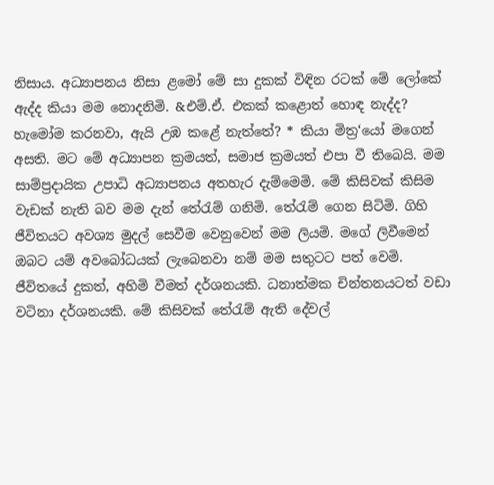නිසාය. අධ්‍යාපනය නිසා ළමෝ මේ සා දුකක් විඳින රටක් මේ ලෝකේ ඇද්ද කියා මම නොදනිමි. &එම්.ඒ. එකක් කළොත් හොඳ නැද්ද? හැමෝම කරනවා, ඇයි උඹ කළේ නැත්තේ? * කියා මිත්‍ර‘යෝ මගෙන් අසති. මට මේ අධ්‍යාපන ක්‍රමයත්, සමාජ ක්‍රමයත් එපා වී තිබෙයි. මම සාම්ප්‍රදායික උපාධි අධ්‍යාපනය අතහැර දැම්මෙමි. මේ කිසිවක් කිසිම වැඩක් නැති බව මම දැන් තේරැම් ගනිමි. තේරැම් ගෙන සිටිමි. ගිහි ජීවිතයට අවශ්‍ය මුදල් සෙවීම වෙනුවෙන් මම ලියමි. මගේ ලිවීමෙන් ඔබට යම් අවබෝධයක් ලැබෙනවා නම් මම සතුටට පත් වෙමි. ජීවිතයේ දුකත්, අහිමි වීමත් දර්ශනයකි. ධනාත්මක චින්තනයටත් වඩා වටිනා දර්ශනයකි. මේ කිසිවක් තේරැම් ඇති දේවල්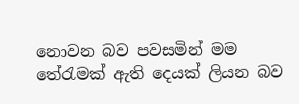නොවන බව පවසමින් මම තේරැමක් ඇති දෙයක් ලියන බව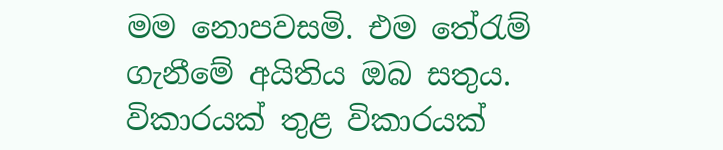මම නොපවසමි. එම තේරැම් ගැනීමේ අයිතිය ඔබ සතුය. විකාරයක් තුළ විකාරයක්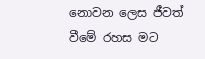නොවන ලෙස ජීවත් වීමේ රහස මට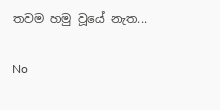තවම හමු වූයේ නැත...

No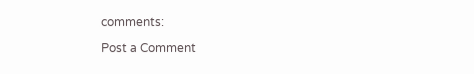comments:

Post a Comment